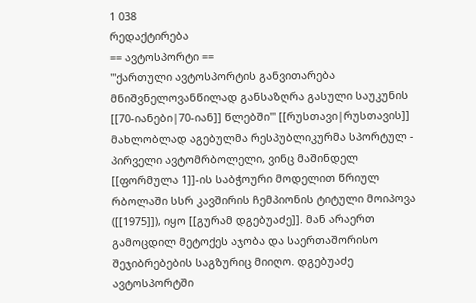1 038
რედაქტირება
== ავტოსპორტი ==
'''ქართული ავტოსპორტის განვითარება მნიშვნელოვანწილად განსაზღრა გასული საუკუნის [[70-იანები|70-იან]] წლებში''' [[რუსთავი|რუსთავის]] მახლობლად აგებულმა რესპუბლიკურმა სპორტულ -
პირველი ავტომრბოლელი, ვინც მაშინდელ [[ფორმულა 1]]-ის საბჭოური მოდელით წრიულ რბოლაში სსრ კავშირის ჩემპიონის ტიტული მოიპოვა ([[1975]]), იყო [[გურამ დგებუაძე]]. მან არაერთ გამოცდილ მეტოქეს აჯობა და საერთაშორისო შეჯიბრებების საგზურიც მიიღო. დგებუაძე ავტოსპორტში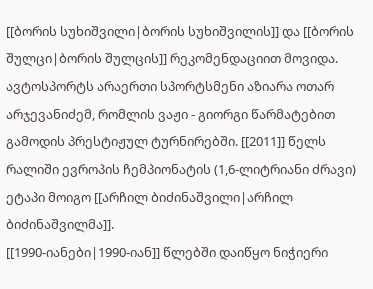[[ბორის სუხიშვილი|ბორის სუხიშვილის]] და [[ბორის შულცი|ბორის შულცის]] რეკომენდაციით მოვიდა. ავტოსპორტს არაერთი სპორტსმენი აზიარა ოთარ არჯევანიძემ, რომლის ვაჟი - გიორგი წარმატებით გამოდის პრესტიჟულ ტურნირებში. [[2011]] წელს რალიში ევროპის ჩემპიონატის (1,6-ლიტრიანი ძრავი) ეტაპი მოიგო [[არჩილ ბიძინაშვილი|არჩილ ბიძინაშვილმა]].
[[1990-იანები|1990-იან]] წლებში დაიწყო ნიჭიერი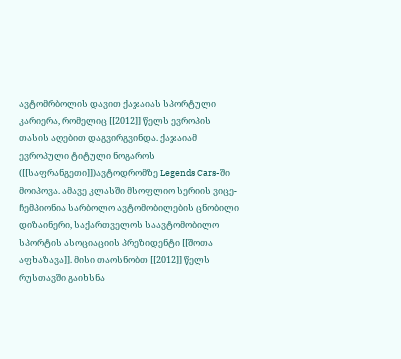ავტომრბოლის დავით ქაჯაიას სპორტული კარიერა, რომელიც [[2012]] წელს ევროპის თასის აღებით დაგვირგვინდა. ქაჯაიამ ევროპული ტიტული ნოგაროს ([[საფრანგეთი]])ავტოდრომზე Legends Cars-ში მოიპოვა. ამავე კლასში მსოფლიო სერიის ვიცე-ჩემპიონია სარბოლო ავტომობილების ცნობილი დიზაინერი, საქართველოს საავტომობილო სპორტის ასოციაციის პრეზიდენტი [[შოთა აფხაზავა]]. მისი თაოსნობთ [[2012]] წელს რუსთავში გაიხსნა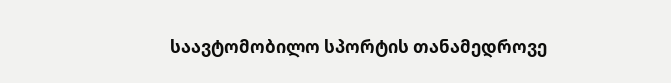საავტომობილო სპორტის თანამედროვე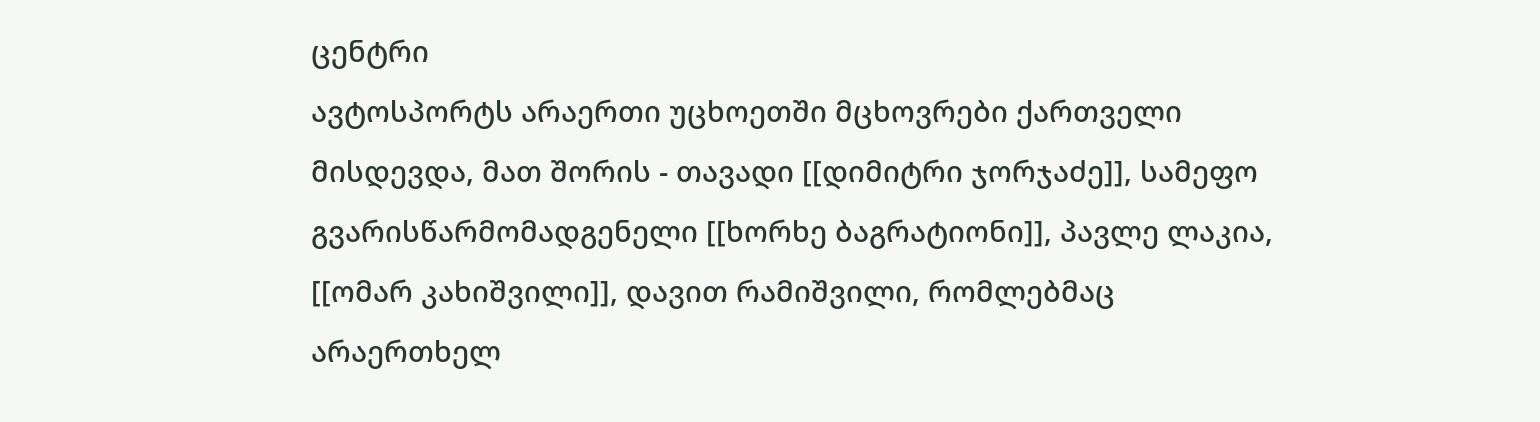ცენტრი
ავტოსპორტს არაერთი უცხოეთში მცხოვრები ქართველი მისდევდა, მათ შორის - თავადი [[დიმიტრი ჯორჯაძე]], სამეფო გვარისწარმომადგენელი [[ხორხე ბაგრატიონი]], პავლე ლაკია, [[ომარ კახიშვილი]], დავით რამიშვილი, რომლებმაც არაერთხელ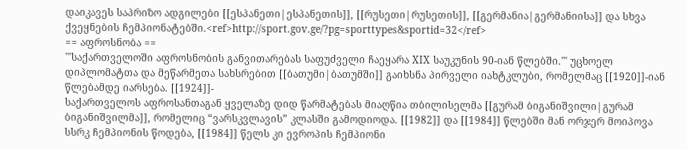დაიკავეს საპრიზო ადგილები [[ესპანეთი|ესპანეთის]], [[რუსეთი|რუსეთის]], [[გერმანია|გერმანიისა]] და სხვა ქვეყნების ჩემპიონატებში.<ref>http://sport.gov.ge/?pg=sporttypes&sportid=32</ref>
== აფროსნობა ==
'''საქართველოში აფროსნობის განვითარებას საფუძველი ჩაეყარა XIX საუკუნის 90-იან წლებში.''' უცხოელ დიპლომატთა და მეწარმეთა სახსრებით [[ბათუმი|ბათუმში]] გაიხსნა პირველი იახტკლუბი, რომელმაც [[1920]]-იან წლებამდე იარსება. [[1924]]-
საქართველოს აფროსანთაგან ყველაზე დიდ წარმატებას მიაღწია თბილისელმა [[გურამ ბიგანიშვილი|გურამ ბიგანიშვილმა]], რომელიც “ვარსკვლავის” კლასში გამოდიოდა. [[1982]] და [[1984]] წლებში მან ორჯერ მოიპოვა სსრკ ჩემპიონის წოდება, [[1984]] წელს კი ევროპის ჩემპიონი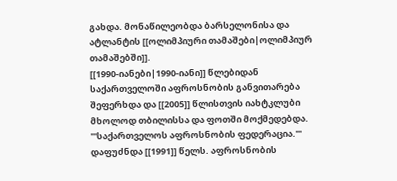გახდა. მონაწილეობდა ბარსელონისა და ატლანტის [[ოლიმპიური თამაშები|ოლიმპიურ თამაშებში]].
[[1990-იანები|1990-იანი]] წლებიდან საქართველოში აფროსნობის განვითარება შეფერხდა და [[2005]] წლისთვის იახტკლუბი მხოლოდ თბილისსა და ფოთში მოქმედებდა.
'''საქართველოს აფროსნობის ფედერაცია.''' დაფუძნდა [[1991]] წელს. აფროსნობის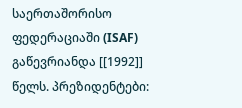საერთაშორისო ფედერაციაში (ISAF) გაწევრიანდა [[1992]] წელს. პრეზიდენტები: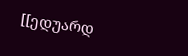[[ედუარდ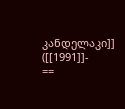კანდელაკი]] ([[1991]]-
==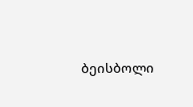ბეისბოლი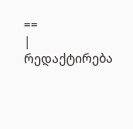==
|
რედაქტირება